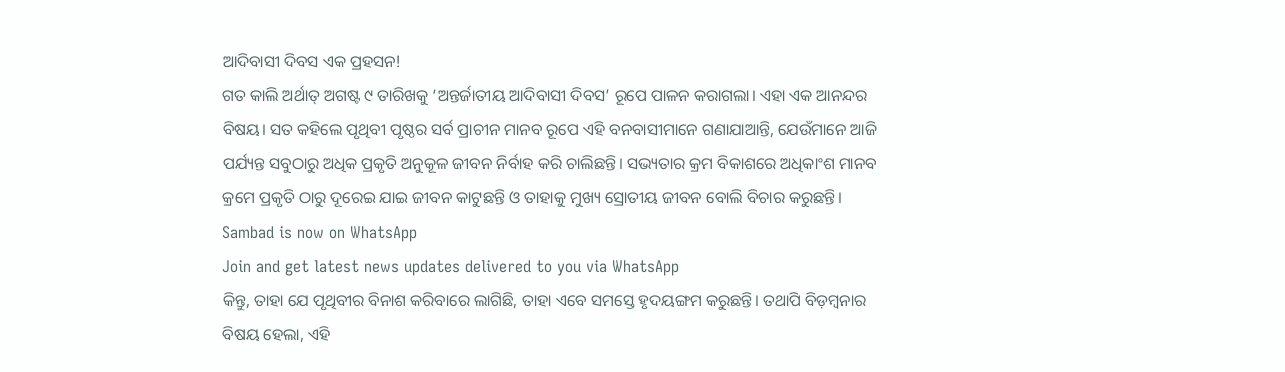ଆଦିବାସୀ ଦିବସ ଏକ ପ୍ରହସନ!
ଗତ କାଲି ଅର୍ଥାତ୍ ଅଗଷ୍ଟ ୯ ତାରିଖକୁ ‘ଅନ୍ତର୍ଜାତୀୟ ଆଦିବାସୀ ଦିବସ’ ରୂପେ ପାଳନ କରାଗଲା। ଏହା ଏକ ଆନନ୍ଦର ବିଷୟ। ସତ କହିଲେ ପୃଥିବୀ ପୃଷ୍ଠର ସର୍ବ ପ୍ରାଚୀନ ମାନବ ରୂପେ ଏହି ବନବାସୀମାନେ ଗଣାଯାଆନ୍ତି, ଯେଉଁମାନେ ଆଜି ପର୍ଯ୍ୟନ୍ତ ସବୁଠାରୁ ଅଧିକ ପ୍ରକୃତି ଅନୁକୂଳ ଜୀବନ ନିର୍ବାହ କରି ଚାଲିଛନ୍ତି। ସଭ୍ୟତାର କ୍ରମ ବିକାଶରେ ଅଧିକାଂଶ ମାନବ କ୍ରମେ ପ୍ରକୃତି ଠାରୁ ଦୂରେଇ ଯାଇ ଜୀବନ କାଟୁଛନ୍ତି ଓ ତାହାକୁ ମୁଖ୍ୟ ସ୍ରୋତୀୟ ଜୀବନ ବୋଲି ବିଚାର କରୁଛନ୍ତି।
Sambad is now on WhatsApp
Join and get latest news updates delivered to you via WhatsApp
କିନ୍ତୁ, ତାହା ଯେ ପୃଥିବୀର ବିନାଶ କରିବାରେ ଲାଗିଛି, ତାହା ଏବେ ସମସ୍ତେ ହୃଦୟଙ୍ଗମ କରୁଛନ୍ତି। ତଥାପି ବିଡ଼ମ୍ବନାର ବିଷୟ ହେଲା, ଏହି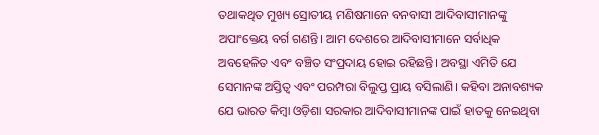ତଥାକଥିତ ମୁଖ୍ୟ ସ୍ରୋତୀୟ ମଣିଷମାନେ ବନବାସୀ ଆଦିବାସୀମାନଙ୍କୁ ଅପାଂକ୍ତେୟ ବର୍ଗ ଗଣନ୍ତି। ଆମ ଦେଶରେ ଆଦିବାସୀମାନେ ସର୍ବାଧିକ ଅବହେଳିତ ଏବଂ ବଞ୍ଚିତ ସଂପ୍ରଦାୟ ହୋଇ ରହିଛନ୍ତି। ଅବସ୍ଥା ଏମିତି ଯେ ସେମାନଙ୍କ ଅସ୍ତିତ୍ବ ଏବଂ ପରମ୍ପରା ବିଲୁପ୍ତ ପ୍ରାୟ ବସିଲାଣି। କହିବା ଅନାବଶ୍ୟକ ଯେ ଭାରତ କିମ୍ବା ଓଡ଼ିଶା ସରକାର ଆଦିବାସୀମାନଙ୍କ ପାଇଁ ହାତକୁ ନେଇଥିବା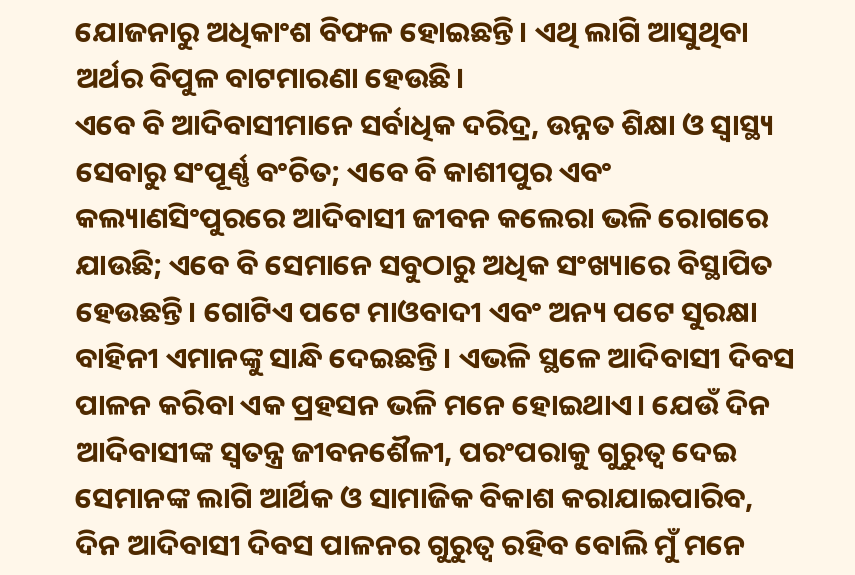ଯୋଜନାରୁ ଅଧିକାଂଶ ବିଫଳ ହୋଇଛନ୍ତି। ଏଥି ଲାଗି ଆସୁଥିବା ଅର୍ଥର ବିପୁଳ ବାଟମାରଣା ହେଉଛି।
ଏବେ ବି ଆଦିବାସୀମାନେ ସର୍ବାଧିକ ଦରିଦ୍ର, ଉନ୍ନତ ଶିକ୍ଷା ଓ ସ୍ବାସ୍ଥ୍ୟ ସେବାରୁ ସଂପୂର୍ଣ୍ଣ ବଂଚିତ; ଏବେ ବି କାଶୀପୁର ଏବଂ କଲ୍ୟାଣସିଂପୁରରେ ଆଦିବାସୀ ଜୀବନ କଲେରା ଭଳି ରୋଗରେ ଯାଉଛି; ଏବେ ବି ସେମାନେ ସବୁଠାରୁ ଅଧିକ ସଂଖ୍ୟାରେ ବିସ୍ଥାପିତ ହେଉଛନ୍ତି। ଗୋଟିଏ ପଟେ ମାଓବାଦୀ ଏବଂ ଅନ୍ୟ ପଟେ ସୁରକ୍ଷା ବାହିନୀ ଏମାନଙ୍କୁ ସାନ୍ଧି ଦେଇଛନ୍ତି। ଏଭଳି ସ୍ଥଳେ ଆଦିବାସୀ ଦିବସ ପାଳନ କରିବା ଏକ ପ୍ରହସନ ଭଳି ମନେ ହୋଇଥାଏ। ଯେଉଁ ଦିନ ଆଦିବାସୀଙ୍କ ସ୍ବତନ୍ତ୍ର ଜୀବନଶୈଳୀ, ପରଂପରାକୁ ଗୁରୁତ୍ବ ଦେଇ ସେମାନଙ୍କ ଲାଗି ଆର୍ଥିକ ଓ ସାମାଜିକ ବିକାଶ କରାଯାଇପାରିବ, ଦିନ ଆଦିବାସୀ ଦିବସ ପାଳନର ଗୁରୁତ୍ବ ରହିବ ବୋଲି ମୁଁ ମନେ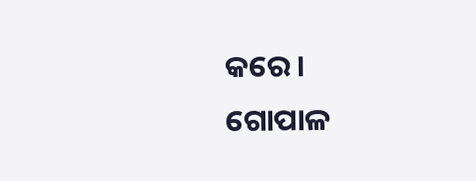କରେ।
ଗୋପାଳ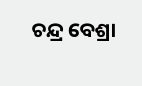ଚନ୍ଦ୍ର ବେଶ୍ରା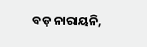ବଡ଼ ନାରାୟନି,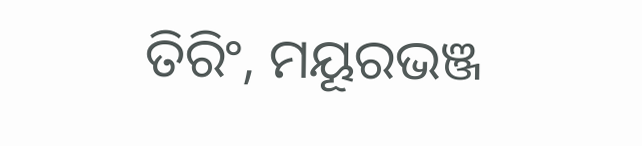ତିରିଂ, ମୟୂରଭଞ୍ଜ